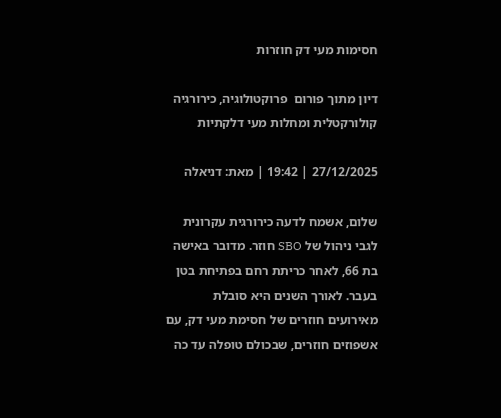חסימות מעי דק חוזרות

דיון מתוך פורום  פרוקטולוגיה, כירורגיה קולורקטלית ומחלות מעי דלקתיות

27/12/2025 | 19:42 | מאת: דניאלה

שלום, אשמח לדעה כירורגית עקרונית לגבי ניהול של SBO חוזר. מדובר באישה בת 66, לאחר כריתת רחם בפתיחת בטן בעבר. לאורך השנים היא סובלת מאירועים חוזרים של חסימת מעי דק, עם אשפוזים חוזרים, שבכולם טופלה עד כה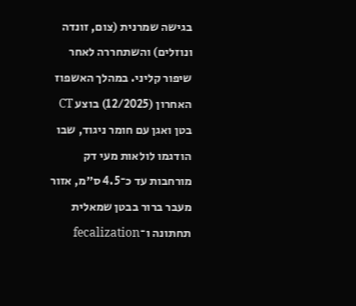בגישה שמרנית (צום, זונדה ונוזלים) והשתחררה לאחר שיפור קליני. במהלך האשפוז האחרון (12/2025) בוצע CT בטן ואגן עם חומר ניגוד, שבו הודגמו לולאות מעי דק מורחבות עד כ־4.5 ס״מ, אזור מעבר ברור בבטן שמאלית תחתונה ו־fecalization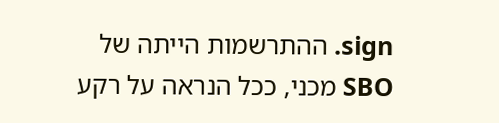sign. ההתרשמות הייתה של SBO מכני, ככל הנראה על רקע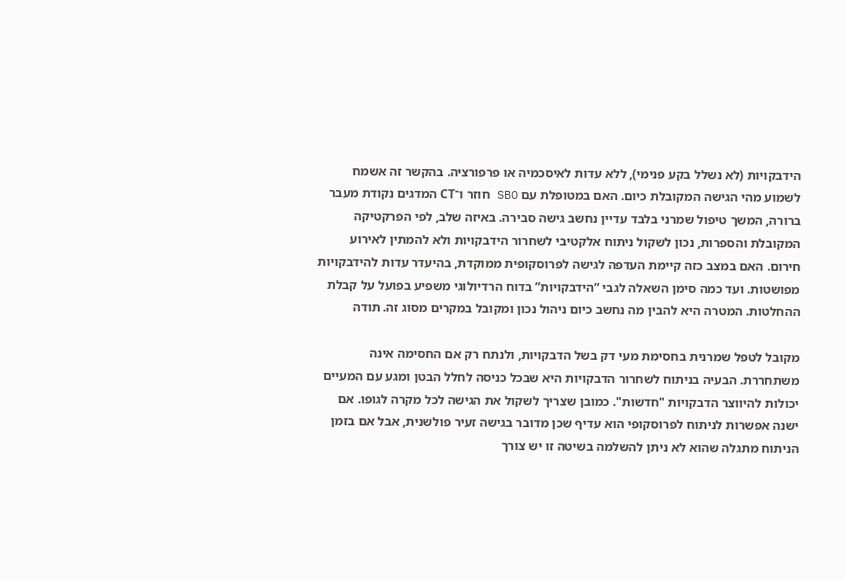הידבקויות (לא נשלל בקע פנימי), ללא עדות לאיסכמיה או פרפורציה. בהקשר זה אשמח לשמוע מהי הגישה המקובלת כיום. האם במטופלת עם SBO חוזר ו־CT המדגים נקודת מעבר ברורה, המשך טיפול שמרני בלבד עדיין נחשב גישה סבירה. באיזה שלב, לפי הפרקטיקה המקובלת והספרות, נכון לשקול ניתוח אלקטיבי לשחרור הידבקויות ולא להמתין לאירוע חירום. האם במצב כזה קיימת העדפה לגישה לפרוסקופית ממוקדת, בהיעדר עדות להידבקויות מפושטות. ועד כמה סימן השאלה לגבי “הידבקויות” בדוח הרדיולוגי משפיע בפועל על קבלת ההחלטות. המטרה היא להבין מה נחשב כיום ניהול נכון ומקובל במקרים מסוג זה. תודה

מקובל לטפל שמרנית בחסימת מעי דק בשל הדבקויות, ולנתח רק אם החסימה אינה משתחררת. הבעיה בניתוח לשחרור הדבקויות היא שבכל כניסה לחלל הבטן ומגע עם המעיים יכולות להיווצר הדבקויות "חדשות". כמובן שצריך לשקול את הגישה לכל מקרה לגופו. אם ישנה אפשרות לניתוח לפרוסקופי הוא עדיף שכן מדובר בגישה זעיר פולשנית, אבל אם בזמן הניתוח מתגלה שהוא לא ניתן להשלמה בשיטה זו יש צורך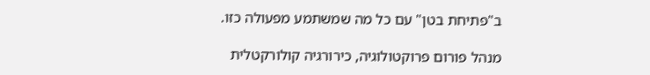ב"פתיחת בטן" עם כל מה שמשתמע מפעולה כזו.

מנהל פורום פרוקטולוגיה, כירורגיה קולורקטלית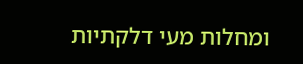ומחלות מעי דלקתיות